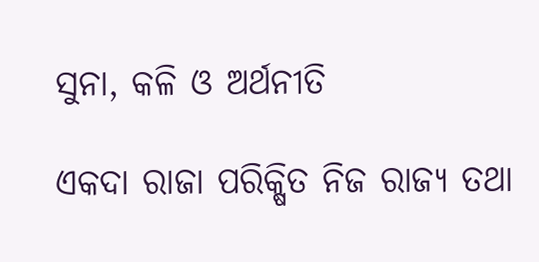ସୁନା, କଳି ଓ ଅର୍ଥନୀତି

ଏକଦା ରାଜା ପରିକ୍ଷିତ ନିଜ ରାଜ୍ୟ ତଥା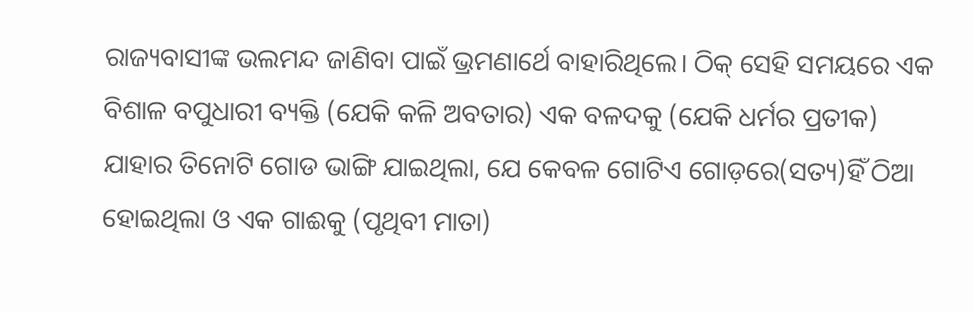ରାଜ୍ୟବାସୀଙ୍କ ଭଲମନ୍ଦ ଜାଣିବା ପାଇଁ ଭ୍ରମଣାର୍ଥେ ବାହାରିଥିଲେ। ଠିକ୍‌ ସେହି ସମୟରେ ଏକ ବିଶାଳ ବପୁଧାରୀ ବ୍ୟକ୍ତି (ଯେକି କଳି ଅବତାର) ଏକ ବଳଦକୁ (ଯେକି ଧର୍ମର ପ୍ରତୀକ) ଯାହାର ତିନୋଟି ଗୋଡ ଭାଙ୍ଗି ଯାଇଥିଲା, ଯେ କେବଳ ଗୋଟିଏ ଗୋଡ଼ରେ(ସତ୍ୟ)ହିଁ ଠିଆ ହୋଇଥିଲା ଓ ଏକ ଗାଈକୁ (ପୃଥିବୀ ମାତା)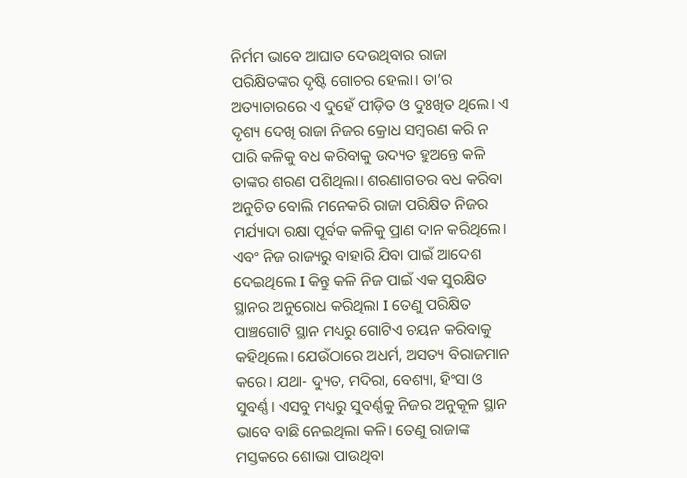ନିର୍ମମ ଭାବେ ଆଘାତ ଦେଉଥିବାର ରାଜା ପରିକ୍ଷିତଙ୍କର ଦୃଷ୍ଟି ଗୋଚର ହେଲା। ତା’ର ଅତ୍ୟାଚାରରେ ଏ ଦୁହେଁ ପୀଡ଼ିତ ଓ ଦୁଃଖିତ ଥିଲେ। ଏ ଦୃଶ୍ୟ ଦେଖି ରାଜା ନିଜର କ୍ରୋଧ ସମ୍ବରଣ କରି ନ ପାରି କଳିକୁ ବଧ କରିବାକୁ ଉଦ୍ୟତ ହୁଅନ୍ତେ କଳି ତାଙ୍କର ଶରଣ ପଶିଥିଲା। ଶରଣାଗତର ବଧ କରିବା ଅନୁଚିତ ବୋଲି ମନେକରି ରାଜା ପରିକ୍ଷିତ ନିଜର ମର୍ଯ୍ୟାଦା ରକ୍ଷା ପୂର୍ବକ କଳିକୁ ପ୍ରାଣ ଦାନ କରିଥିଲେ। ଏବଂ ନିଜ ରାଜ୍ୟରୁ ବାହାରି ଯିବା ପାଇଁ ଆଦେଶ ଦେଇଥିଲେ I କିନ୍ତୁ କଳି ନିଜ ପାଇଁ ଏକ ସୁରକ୍ଷିତ ସ୍ଥାନର ଅନୁରୋଧ କରିଥିଲା I ତେଣୁ ପରିକ୍ଷିତ ପାଞ୍ଚଗୋଟି ସ୍ଥାନ ମଧ୍ୟରୁ ଗୋଟିଏ ଚୟନ କରିବାକୁ କହିଥିଲେ। ଯେଉଁଠାରେ ଅଧର୍ମ, ଅସତ୍ୟ ବିରାଜମାନ କରେ। ଯଥା- ଦ୍ୟୁତ, ମଦିରା, ବେଶ୍ୟା, ହିଂସା ଓ ସୁବର୍ଣ୍ଣ। ଏସବୁ ମଧ୍ୟରୁ ସୁବର୍ଣ୍ଣକୁ ନିଜର ଅନୁକୂଳ ସ୍ଥାନ ଭାବେ ବାଛି ନେଇଥିଲା କଳି। ତେଣୁ ରାଜାଙ୍କ ମସ୍ତକରେ ଶୋଭା ପାଉଥିବା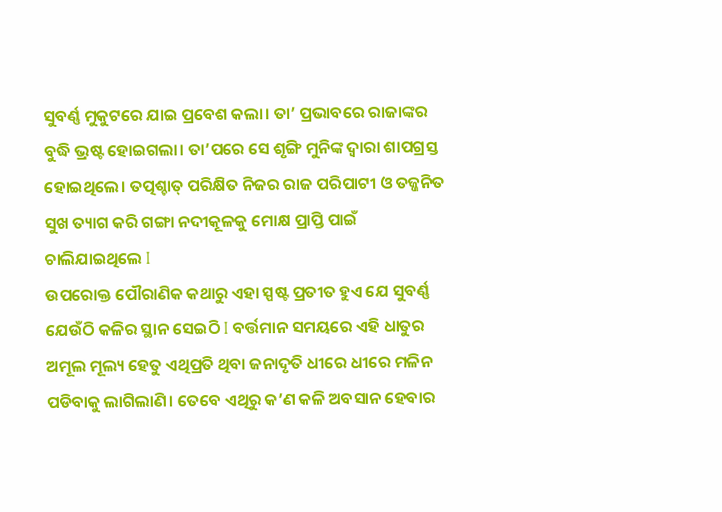ସୁବର୍ଣ୍ଣ ମୁକୁଟରେ ଯାଇ ପ୍ରବେଶ କଲା। ତା’ ପ୍ରଭାବରେ ରାଜାଙ୍କର ବୁଦ୍ଧି ଭ୍ରଷ୍ଟ ହୋଇଗଲା। ତା’ପରେ ସେ ଶୃଙ୍ଗି ମୁନିଙ୍କ ଦ୍ୱାରା ଶାପଗ୍ରସ୍ତ ହୋଇଥିଲେ। ତତ୍ପଶ୍ଚାତ୍‌ ପରିକ୍ଷିତ ନିଜର ରାଜ ପରିପାଟୀ ଓ ତଜ୍ଜନିତ ସୁଖ ତ୍ୟାଗ କରି ଗଙ୍ଗା ନଦୀକୂଳକୁ ମୋକ୍ଷ ପ୍ରାପ୍ତି ପାଇଁ ଚାଲିଯାଇଥିଲେ I
ଉପରୋକ୍ତ ପୌରାଣିକ କଥାରୁ ଏହା ସ୍ପଷ୍ଟ ପ୍ରତୀତ ହୁଏ ଯେ ସୁବର୍ଣ୍ଣ ଯେଉଁଠି କଳିର ସ୍ଥାନ ସେଇଠି I ବର୍ତ୍ତମାନ ସମୟରେ ଏହି ଧାତୁର ଅମୂଲ ମୂଲ୍ୟ ହେତୁ ଏଥିପ୍ରତି ଥିବା ଜନାଦୃତି ଧୀରେ ଧୀରେ ମଳିନ ପଡିବାକୁ ଲାଗିଲାଣି। ତେବେ ଏଥିରୁ କ’ଣ କଳି ଅବସାନ ହେବାର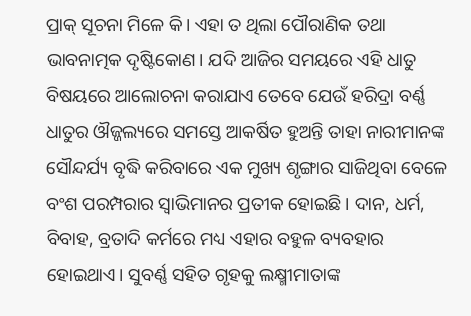ପ୍ରାକ୍‌ ସୂଚନା ମିଳେ କି। ଏହା ତ ଥିଲା ପୌରାଣିକ ତଥା ଭାବନାତ୍ମକ ଦୃଷ୍ଟିକୋଣ। ଯଦି ଆଜିର ସମୟରେ ଏହି ଧାତୁ ବିଷୟରେ ଆଲୋଚନା କରାଯାଏ ତେବେ ଯେଉଁ ହରିଦ୍ରା ବର୍ଣ୍ଣ ଧାତୁର ଔଜ୍ଜଲ୍ୟରେ ସମସ୍ତେ ଆକର୍ଷିତ ହୁଅନ୍ତି ତାହା ନାରୀମାନଙ୍କ ସୌନ୍ଦର୍ଯ୍ୟ ବୃଦ୍ଧି କରିବାରେ ଏକ ମୁଖ୍ୟ ଶୃଙ୍ଗାର ସାଜିଥିବା ବେଳେ ବଂଶ ପରମ୍ପରାର ସ୍ବାଭିମାନର ପ୍ରତୀକ ହୋଇଛି। ଦାନ, ଧର୍ମ, ବିବାହ, ବ୍ରତାଦି କର୍ମରେ ମଧ୍ୟ ଏହାର ବହୁଳ ବ୍ୟବହାର ହୋଇଥାଏ। ସୁବର୍ଣ୍ଣ ସହିତ ଗୃହକୁ ଲକ୍ଷ୍ମୀମାତାଙ୍କ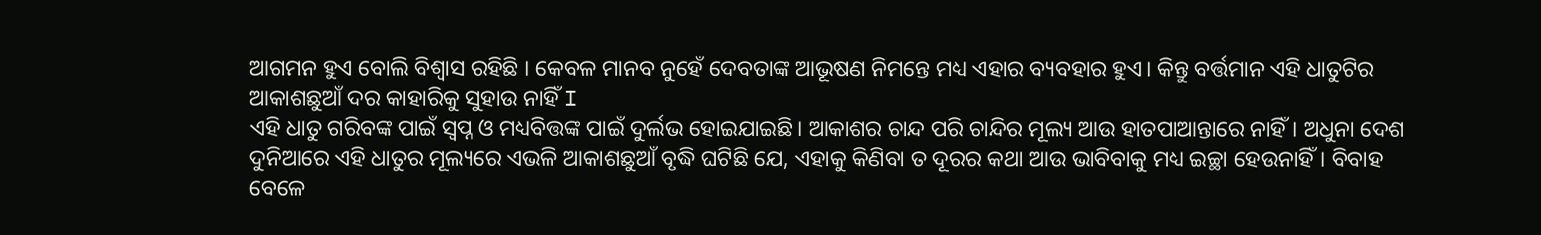ଆଗମନ ହୁଏ ବୋଲି ବିଶ୍ବାସ ରହିଛି । କେବଳ ମାନବ ନୁହେଁ ଦେବତାଙ୍କ ଆଭୂଷଣ ନିମନ୍ତେ ମଧ୍ୟ ଏହାର ବ୍ୟବହାର ହୁଏ। କିନ୍ତୁ ବର୍ତ୍ତମାନ ଏହି ଧାତୁଟିର ଆକାଶଛୁଆଁ ଦର କାହାରିକୁ ସୁହାଉ ନାହିଁ I
ଏହି ଧାତୁ ଗରିବଙ୍କ ପାଇଁ ସ୍ବପ୍ନ ଓ ମଧ୍ୟବିତ୍ତଙ୍କ ପାଇଁ ଦୁର୍ଲଭ ହୋଇଯାଇଛି। ଆକାଶର ଚାନ୍ଦ ପରି ଚାନ୍ଦିର ମୂଲ୍ୟ ଆଉ ହାତପାଆନ୍ତାରେ ନାହିଁ। ଅଧୁନା ଦେଶ ଦୁନିଆରେ ଏହି ଧାତୁର ମୂଲ୍ୟରେ ଏଭଳି ଆକାଶଛୁଆଁ ବୃଦ୍ଧି ଘଟିଛି ଯେ, ଏହାକୁ କିଣିବା ତ ଦୂରର କଥା ଆଉ ଭାବିବାକୁ ମଧ୍ୟ ଇଚ୍ଛା ହେଉନାହିଁ। ବିବାହ ବେଳେ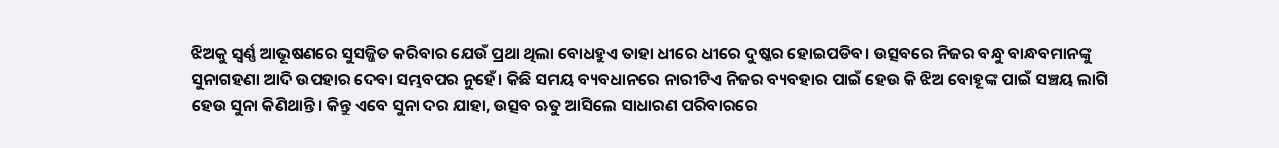ଝିଅକୁ ସ୍ବର୍ଣ୍ଣ ଆଭୂଷଣରେ ସୁସଜ୍ଜିତ କରିବାର ଯେଉଁ ପ୍ରଥା ଥିଲା ବୋଧହୁଏ ତାହା ଧୀରେ ଧୀରେ ଦୁଷ୍କର ହୋଇପଡିବ। ଉତ୍ସବରେ ନିଜର ବନ୍ଧୁ ବାନ୍ଧବମାନଙ୍କୁ ସୁନାଗହଣା ଆଦି ଉପହାର ଦେବା ସମ୍ଭବପର ନୁହେଁ। କିଛି ସମୟ ବ୍ୟବଧାନରେ ନାରୀଟିଏ ନିଜର ବ୍ୟବହାର ପାଇଁ ହେଉ କି ଝିଅ ବୋହୂଙ୍କ ପାଇଁ ସଞ୍ଚୟ ଲାଗି ହେଉ ସୁନା କିଣିଥାନ୍ତି। କିନ୍ତୁ ଏବେ ସୁନା ଦର ଯାହା, ଉତ୍ସବ ଋତୁ ଆସିଲେ ସାଧାରଣ ପରିବାରରେ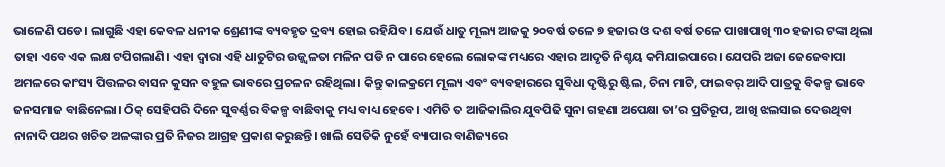ଭାଳେଣି ପଡେ। ଲାଗୁଛି ଏହା କେବଳ ଧନୀକ ଶ୍ରେଣୀଙ୍କ ବ୍ୟବହୃତ ଦ୍ରବ୍ୟ ହୋଇ ରହିଯିବ। ଯେଉଁ ଧାତୁ ମୂଲ୍ୟ ଆଜକୁ ୨୦ବର୍ଷ ତଳେ ୭ ହଜାର ଓ ଦଶ ବର୍ଷ ତଳେ ପାଖାପାଖି ୩୦ ହଜାର ଟଙ୍କା ଥିଲା ତାହା ଏବେ ଏକ ଲକ୍ଷ ଟପିଗଲାଣି। ଏହା ଦ୍ବାରା ଏହି ଧାତୁଟିର ଉଜ୍ଜ୍ୱଳତା ମଳିନ ପଡି ନ ପାରେ ହେଲେ ଲୋକଙ୍କ ମଧ୍ୟରେ ଏହାର ଆଦୃତି ନିଶ୍ଚୟ କମିଯାଇପାରେ। ଯେପରି ଅଜା ଜେଜେବାପା ଅମଳରେ କାଂସ୍ୟ ପିତ୍ତଳର ବାସନ କୁସନ ବହୁଳ ଭାବରେ ପ୍ରଚଳନ ରହିଥିଲା। କିନ୍ତୁ କାଳକ୍ରମେ ମୂଲ୍ୟ ଏବଂ ବ୍ୟବହାରରେ ସୁବିଧା ଦୃଷ୍ଟିରୁ ଷ୍ଟିଲ, ଚିନା ମାଟି, ଫାଇବର୍‌ ଆଦି ପାତ୍ରକୁ ବିକଳ୍ପ ଭାବେ ଜନସମାଜ ବାଛିନେଲା। ଠିକ୍‌ ସେହିପରି ଦିନେ ସୁବର୍ଣ୍ଣର ବିକଳ୍ପ ବାଛିବାକୁ ମଧ୍ୟ ବାଧ୍ୟ ହେବେ। ଏମିତି ତ ଆଜିକାଲିର ଯୁବପିଢି ସୁନା ଗହଣା ଅପେକ୍ଷା ତା’ର ପ୍ରତିରୂପ, ଆଖି ଝଲସାଇ ଦେଉଥିବା ନାନାଦି ପଥର ଖଚିତ ଅଳଙ୍କାର ପ୍ରତି ନିଜର ଆଗ୍ରହ ପ୍ରକାଶ କରୁଛନ୍ତି। ଖାଲି ସେତିକି ନୁହେଁ ବ୍ୟାପାର ବାଣିଜ୍ୟରେ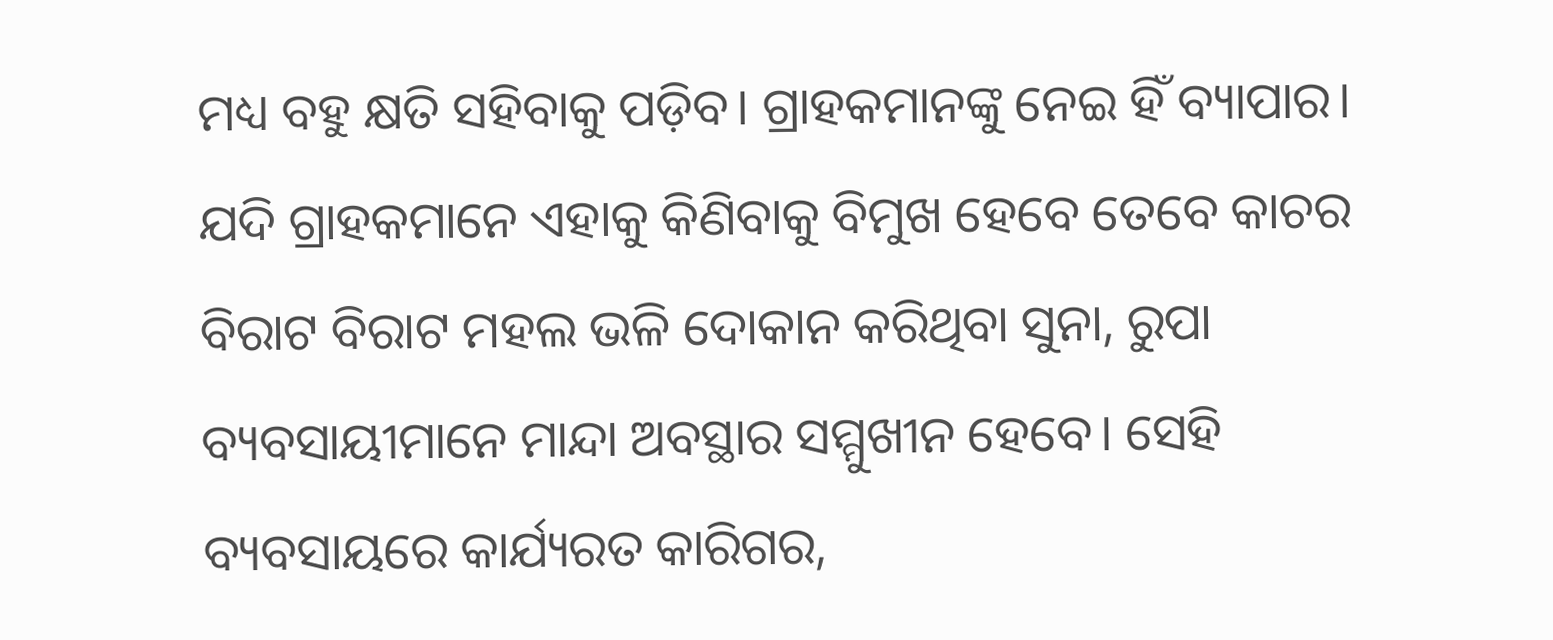ମଧ୍ୟ ବହୁ କ୍ଷତି ସହିବାକୁ ପଡ଼ିବ। ଗ୍ରାହକମାନଙ୍କୁ ନେଇ ହିଁ ବ୍ୟାପାର। ଯଦି ଗ୍ରାହକମାନେ ଏହାକୁ କିଣିବାକୁ ବିମୁଖ ହେବେ ତେବେ କାଚର ବିରାଟ ବିରାଟ ମହଲ ଭଳି ଦୋକାନ କରିଥିବା ସୁନା, ରୁପା ବ୍ୟବସାୟୀମାନେ ମାନ୍ଦା ଅବସ୍ଥାର ସମ୍ମୁଖୀନ ହେବେ। ସେହି ବ୍ୟବସାୟରେ କାର୍ଯ୍ୟରତ କାରିଗର,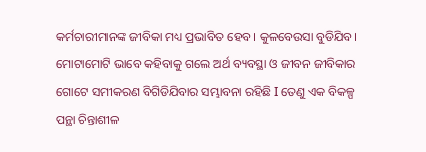କର୍ମଚାରୀମାନଙ୍କ ଜୀବିକା ମଧ୍ୟ ପ୍ରଭାବିତ ହେବ। କୁଳବେଉସା ବୁଡିଯିବ। ମୋଟାମୋଟି ଭାବେ କହିବାକୁ ଗଲେ ଅର୍ଥ ବ୍ୟବସ୍ଥା ଓ ଜୀବନ ଜୀବିକାର ଗୋଟେ ସମୀକରଣ ବିଗିଡିଯିବାର ସମ୍ଭାବନା ରହିଛି I ତେଣୁ ଏକ ବିକଳ୍ପ ପନ୍ଥା ଚିନ୍ତାଶୀଳ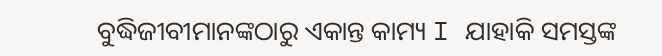ବୁଦ୍ଧିଜୀବୀମାନଙ୍କଠାରୁ ଏକାନ୍ତ କାମ୍ୟ I ଯାହାକି ସମସ୍ତଙ୍କ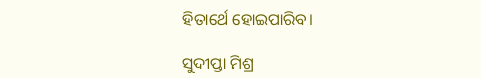ହିତାର୍ଥେ ହୋଇପାରିବ।

ସୁଦୀପ୍ତା ମିଶ୍ର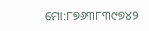ମୋ:୮୭୬୩୮୩୯୭୪୨